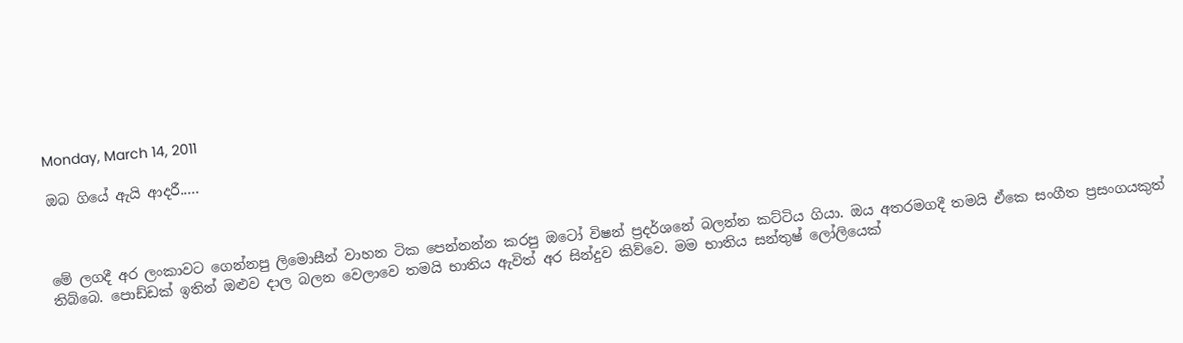Monday, March 14, 2011

ඔබ ගියේ ඇයි ආදරී.....



මේ ලගදී අර ලංකාවට ගෙන්නපු ලිමොසීන් වාහන ටික පෙන්නන්න කරපු ඔටෝ විෂන් ප්‍රදර්ශනේ බලන්න කට්ටිය ගියා. ඔය අතරමගදී තමයි ඒකෙ සංගීත ප්‍රසංගයකුත් තිබ්බෙ. පොඩ්ඩක් ඉතින් ඔළුව දාල බලන වෙලාවෙ තමයි භාතිය ඇවිත් අර සින්දුව කිව්වෙ. මම භාතිය සන්තුෂ් ලෝලියෙක්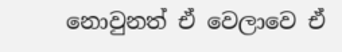නොවුනත් ඒ වෙලාවෙ ඒ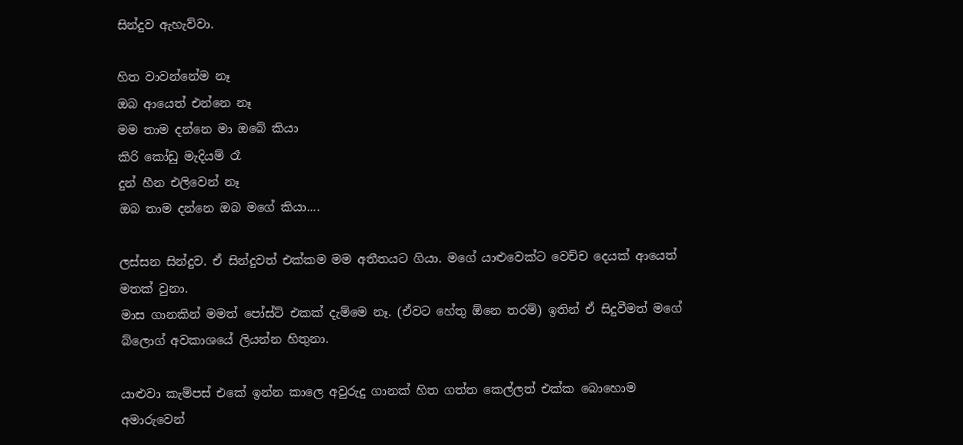සින්දුව ඇහැව්වා.

හිත වාවන්නේම නෑ
ඔබ ආයෙත් එන්නෙ නෑ
මම තාම දන්නෙ මා ඔබේ කියා
කිරි කෝඩු මැදියම් රෑ
දුන් හීන එලිවෙන් නෑ
ඔබ තාම දන්නෙ ඔබ මගේ කියා....

ලස්සන සින්දුව. ඒ සින්දුවත් එක්කම මම අතීතයට ගියා. මගේ යාළුවෙක්ට වෙච්ච දෙයක් ආයෙත් මතක් වුනා.
මාස ගානකින් මමත් පෝස්ට් එකක් දැම්මෙ නෑ. (ඒවට හේතු ඕනෙ තරම්) ඉතින් ඒ සිදුවීමත් මගේ බ්ලොග් අවකාශයේ ලියන්න හිතුනා.

යාළුවා කැම්පස් එකේ ඉන්න කාලෙ අවුරුදු ගානක් හිත ගත්ත කෙල්ලත් එක්ක බොහොම අමාරුවෙන්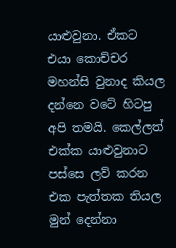යාළුවුනා. ඒකට එයා කොච්චර මහන්සි වුනාද කියල දන්නෙ වටේ හිටපු අපි තමයි. කෙල්ලත් එක්ක යාළුවුනාට පස්සෙ ලව් කරන එක පැත්තක තියල මුන් දෙන්නා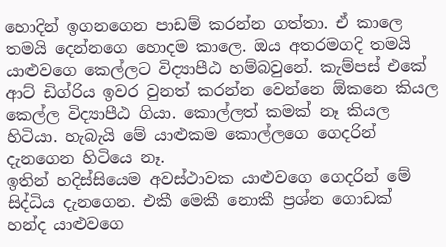හොදින් ඉගනගෙන පාඩම් කරන්න ගත්තා. ඒ කාලෙ තමයි දෙන්නගෙ හොදම කාලෙ. ඔය අතරමගදි තමයි යාළුවගෙ කෙල්ලට විද්‍යාපීඨ හම්බවුනේ. කැම්පස් එකේ ආට් ඩිග්රිය ඉවර වුනත් කරන්න වෙන්නෙ ඕකනෙ කියල කෙල්ල විද්‍යාපීඨ ගියා. කොල්ලත් කමක් නෑ කියල හිටියා. හැබැයි මේ යාළුකම කොල්ලගෙ ගෙදරින් දැනගෙන හිටියෙ නෑ.
ඉතින් හදිස්සියෙම අවස්ථාවක යාළුවගෙ ගෙදරින් මේ සිද්ධිය දැනගෙන. එකී මෙකී නොකී ප්‍රශ්න ගොඩක් හන්ද ‍යාළුවගෙ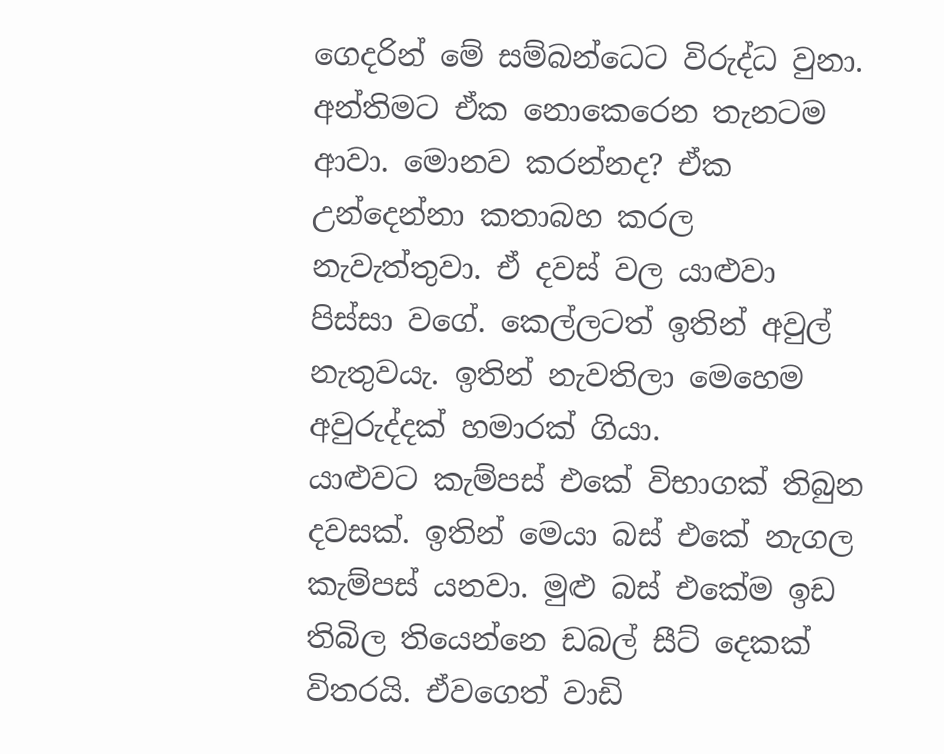ගෙදරින් මේ සම්බන්ධෙට විරුද්ධ වුනා. අන්තිමට ඒ‍ක නොකෙරෙන තැනටම ආවා. මොනව කරන්නද? ඒක උන්දෙන්නා කතාබහ කරල නැවැත්තුවා. ඒ දවස් වල යාළුවා පිස්සා වගේ. කෙල්ලටත් ඉතින් අවුල් නැතුවයැ. ඉතින් නැවතිලා මෙහෙම අවුරුද්දක් හමාරක් ගියා.
යාළුවට කැම්පස් ‍එකේ විභාගක් තිබුන දවසක්. ඉතින් මෙයා බස් එකේ නැගල කැම්පස් යනවා. මුළු බස් එකේම ඉඩ ති‍බිල තියෙන්නෙ ඩබල් සීට් දෙකක් විතරයි. ඒවගෙත් වාඩි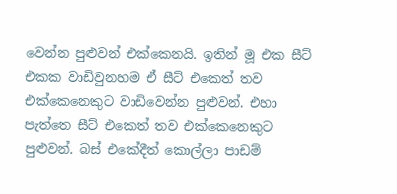වෙන්න පුළුවන් එක්කෙනයි. ඉතින් මූ එක සීට් එකක වාඩිවුනහම ඒ සීට් එකෙත් තව එක්කෙනෙකුට වාඩිවෙන්න පුළුවන්. එහා පැත්තෙ සීට් එකෙත් තව එක්කෙනෙකුට පුළුවන්. බස් එකේදීත් කොල්ලා පාඩම්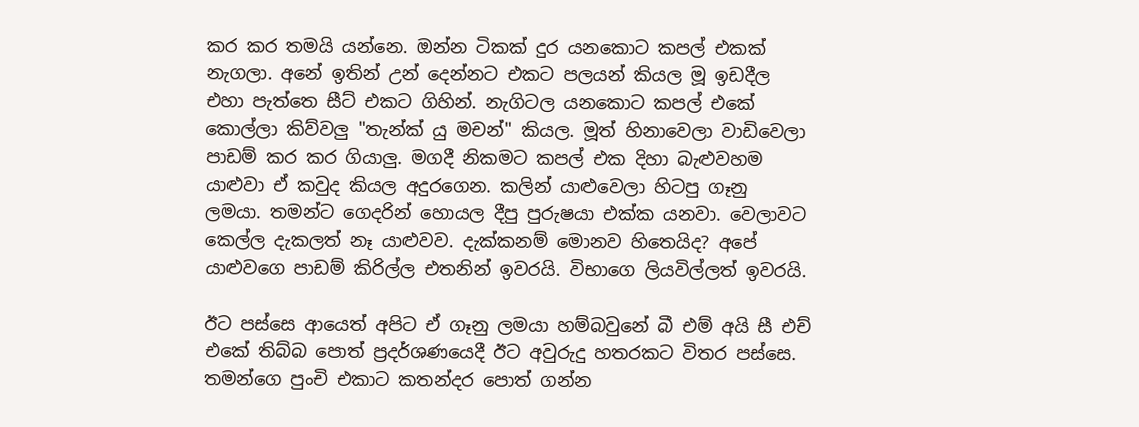කර කර තමයි යන්නෙ. ඔන්න ටිකක් දුර යනකොට කපල් එකක් නැගලා. අනේ ඉතින් උන් දෙන්නට එකට පලයන් කියල මූ ඉඩදීල එහා පැත්තෙ සීට් එකට ගිහින්. නැගිටල යනකොට කපල් එකේ කොල්ලා කිව්වලු "තැන්ක් යු මචන්" කියල. මූත් හිනාවෙලා වාඩිවෙලා පාඩම් කර කර ගියාලු. මගදී නිකමට කපල් එක දිහා බැළුවහම යාළුවා ඒ කවුද කියල අදුරගෙන. කලින් යාළුවෙලා හිටපු ගෑනු ලමයා. තමන්ට ගෙදරින් හොයල දීපු පුරුෂයා එක්ක යනවා. වෙලාවට කෙල්ල දැකලත් නෑ යාළුවව. දැක්කනම් මොනව හිතෙයිද? අපේ යාළුවගෙ පාඩම් කිරිල්ල එතනින් ඉවරයි. විභාගෙ ලියවිල්ලත් ඉවරයි.

ඊට පස්සෙ ආයෙත් අපිට ඒ ගෑනු ලමයා හම්බවුනේ බී එම් අයි සී එච් එකේ තිබ්බ පොත් ප්‍රදර්ශණයෙදී ඊට අවුරුදු හතරකට විතර පස්සෙ. තමන්ගෙ පුංචි එකාට කතන්දර පොත් ගන්න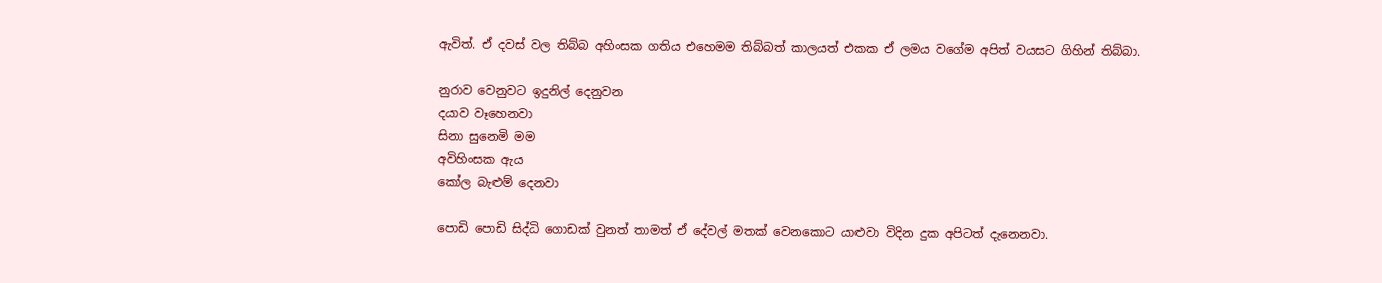ඇවිත්. ඒ දවස් වල තිබ්බ අහිංසක ගතිය එහෙමම තිබ්බත් කාලයත් එකක ඒ ලමය වගේම අපිත් වයසට ගිහින් තිබ්බා.

නුරාව වෙනුවට ඉදුනිල් දෙනුවන
දයාව වෑහෙනවා
සිනා සුනෙමි මම
අවිහිංසක ඇය ‍
කෝල බැළුම් දෙනවා

පොඩි පොඩි සිද්ධි ‍ගොඩක් වුනත් තාමත් ඒ දේවල් මතක් වෙනකො‍ට යාළුවා විදින දුක අපිටත් දැනෙනවා.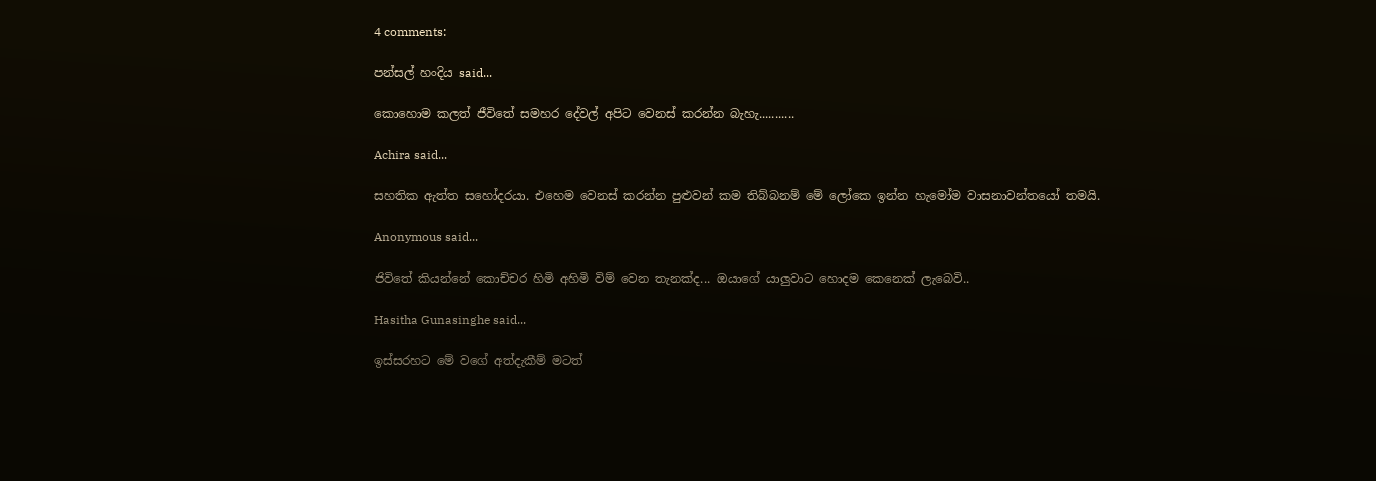4 comments:

පන්සල් හංදිය said...

කොහොම කලත් ජීවිතේ සමහර දේවල් අපිට වෙනස් කරන්න බැහැ...........

Achira said...

සහතික ඇත්ත සහෝදරයා. එහෙම වෙනස් කරන්න පුළුවන් කම තිබ්බනම් මේ ලෝකෙ ඉන්න හැමෝම වාසනාවන්‍තයෝ තමයි.

Anonymous said...

ජිවිතේ කියන්නේ කොච්චර හිමි අහිමි විම් වෙන තැනක්ද... ඔයාගේ යාලුවාට හොදම කෙනෙක් ලැබෙවි..

Hasitha Gunasinghe said...

ඉස්සරහට මේ වගේ අත්දැකීම් මටත්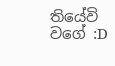තියේවි වගේ :D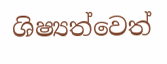ශිෂ්‍යත්වෙත්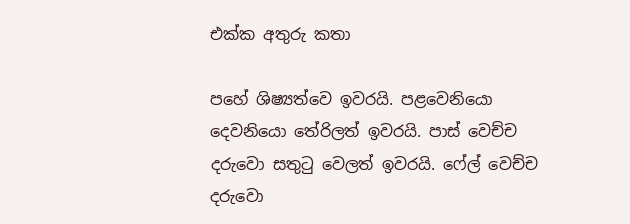එක්ක අතුරු කතා

පහේ ශිෂ්‍යත්වෙ ඉවරයි. පළවෙනියො දෙවනියො තේරිලත් ඉවරයි. පාස් වෙච්ච දරුවො සතුටු වෙලත් ඉවරයි. ෆේල් වෙච්ච දරුවො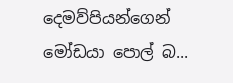දෙමව්පියන්ගෙන් මෝඩයා පොල් බ...